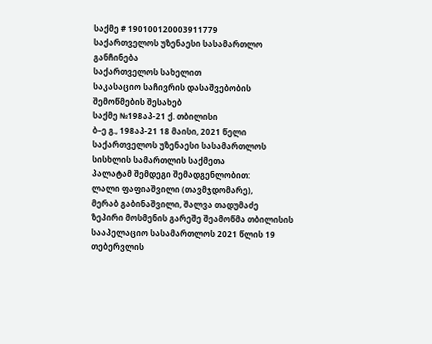საქმე # 190100120003911779
საქართველოს უზენაესი სასამართლო
განჩინება
საქართველოს სახელით
საკასაციო საჩივრის დასაშვებობის
შემოწმების შესახებ
საქმე №198აპ-21 ქ. თბილისი
ბ–ე გ., 198აპ-21 18 მაისი, 2021 წელი
საქართველოს უზენაესი სასამართლოს სისხლის სამართლის საქმეთა
პალატამ შემდეგი შემადგენლობით:
ლალი ფაფიაშვილი (თავმჯდომარე),
მერაბ გაბინაშვილი, შალვა თადუმაძე
ზეპირი მოსმენის გარეშე შეამოწმა თბილისის სააპელაციო სასამართლოს 2021 წლის 19 თებერვლის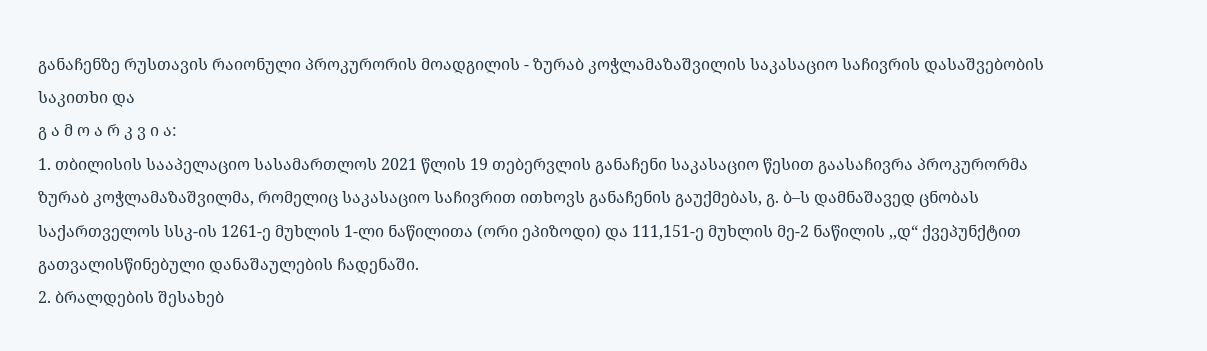განაჩენზე რუსთავის რაიონული პროკურორის მოადგილის - ზურაბ კოჭლამაზაშვილის საკასაციო საჩივრის დასაშვებობის საკითხი და
გ ა მ ო ა რ კ ვ ი ა:
1. თბილისის სააპელაციო სასამართლოს 2021 წლის 19 თებერვლის განაჩენი საკასაციო წესით გაასაჩივრა პროკურორმა ზურაბ კოჭლამაზაშვილმა, რომელიც საკასაციო საჩივრით ითხოვს განაჩენის გაუქმებას, გ. ბ–ს დამნაშავედ ცნობას საქართველოს სსკ-ის 1261-ე მუხლის 1-ლი ნაწილითა (ორი ეპიზოდი) და 111,151-ე მუხლის მე-2 ნაწილის ,,დ“ ქვეპუნქტით გათვალისწინებული დანაშაულების ჩადენაში.
2. ბრალდების შესახებ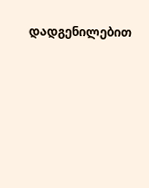დადგენილებით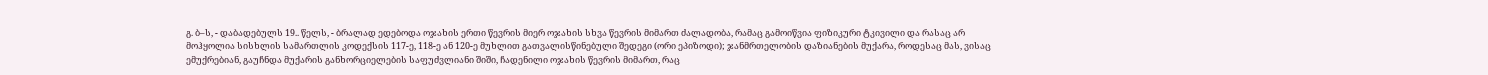გ. ბ–ს, - დაბადებულს 19.. წელს, - ბრალად ედებოდა ოჯახის ერთი წევრის მიერ ოჯახის სხვა წევრის მიმართ ძალადობა, რამაც გამოიწვია ფიზიკური ტკივილი და რასაც არ მოჰყოლია სისხლის სამართლის კოდექსის 117-ე, 118-ე ან 120-ე მუხლით გათვალისწინებული შედეგი (ორი ეპიზოდი); ჯანმრთელობის დაზიანების მუქარა, როდესაც მას, ვისაც ემუქრებიან, გაუჩნდა მუქარის განხორციელების საფუძვლიანი შიში, ჩადენილი ოჯახის წევრის მიმართ, რაც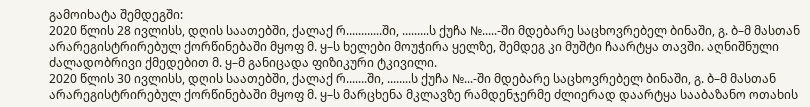გამოიხატა შემდეგში:
2020 წლის 28 ივლისს, დღის საათებში, ქალაქ რ............ში, .........ს ქუჩა №.....-ში მდებარე საცხოვრებელ ბინაში, გ. ბ–მ მასთან არარეგისტრირებულ ქორწინებაში მყოფ მ. ყ–ს ხელები მოუჭირა ყელზე, შემდეგ კი მუშტი ჩაარტყა თავში. აღნიშნული ძალადობრივი ქმედებით მ. ყ–მ განიცადა ფიზიკური ტკივილი.
2020 წლის 30 ივლისს, დღის საათებში, ქალაქ რ.......ში, ........ს ქუჩა №...-ში მდებარე საცხოვრებელ ბინაში, გ. ბ–მ მასთან არარეგისტრირებულ ქორწინებაში მყოფ მ. ყ–ს მარცხენა მკლავზე რამდენჯერმე ძლიერად დაარტყა სააბაზანო ოთახის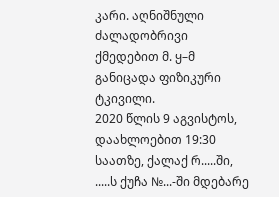კარი. აღნიშნული ძალადობრივი ქმედებით მ. ყ–მ განიცადა ფიზიკური ტკივილი.
2020 წლის 9 აგვისტოს, დაახლოებით 19:30 საათზე, ქალაქ რ.....ში, .....ს ქუჩა №...-ში მდებარე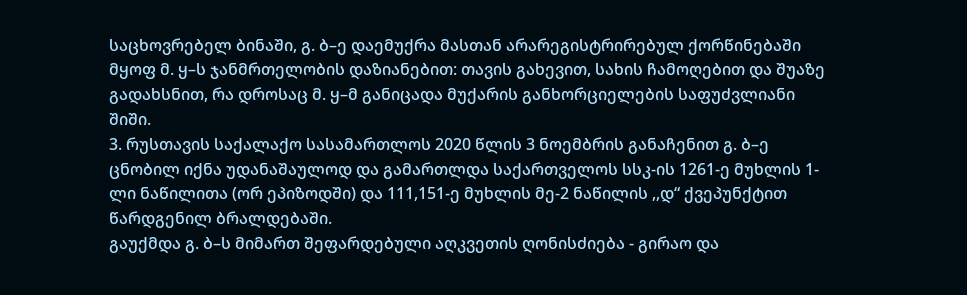საცხოვრებელ ბინაში, გ. ბ–ე დაემუქრა მასთან არარეგისტრირებულ ქორწინებაში მყოფ მ. ყ–ს ჯანმრთელობის დაზიანებით: თავის გახევით, სახის ჩამოღებით და შუაზე გადახსნით, რა დროსაც მ. ყ–მ განიცადა მუქარის განხორციელების საფუძვლიანი შიში.
3. რუსთავის საქალაქო სასამართლოს 2020 წლის 3 ნოემბრის განაჩენით გ. ბ–ე ცნობილ იქნა უდანაშაულოდ და გამართლდა საქართველოს სსკ-ის 1261-ე მუხლის 1-ლი ნაწილითა (ორ ეპიზოდში) და 111,151-ე მუხლის მე-2 ნაწილის ,,დ“ ქვეპუნქტით წარდგენილ ბრალდებაში.
გაუქმდა გ. ბ–ს მიმართ შეფარდებული აღკვეთის ღონისძიება - გირაო და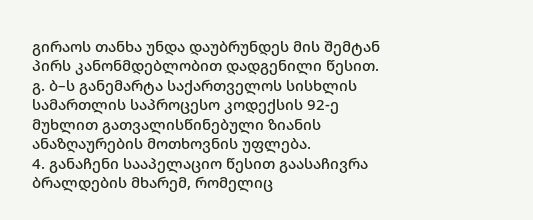გირაოს თანხა უნდა დაუბრუნდეს მის შემტან პირს კანონმდებლობით დადგენილი წესით.
გ. ბ–ს განემარტა საქართველოს სისხლის სამართლის საპროცესო კოდექსის 92-ე მუხლით გათვალისწინებული ზიანის ანაზღაურების მოთხოვნის უფლება.
4. განაჩენი სააპელაციო წესით გაასაჩივრა ბრალდების მხარემ, რომელიც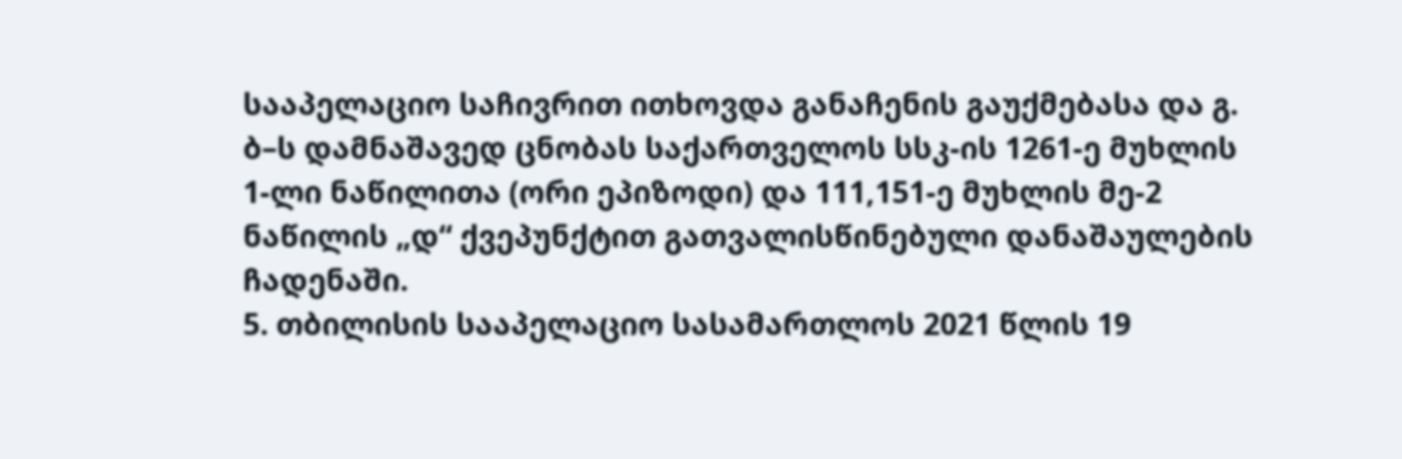სააპელაციო საჩივრით ითხოვდა განაჩენის გაუქმებასა და გ. ბ–ს დამნაშავედ ცნობას საქართველოს სსკ-ის 1261-ე მუხლის 1-ლი ნაწილითა (ორი ეპიზოდი) და 111,151-ე მუხლის მე-2 ნაწილის „დ“ ქვეპუნქტით გათვალისწინებული დანაშაულების ჩადენაში.
5. თბილისის სააპელაციო სასამართლოს 2021 წლის 19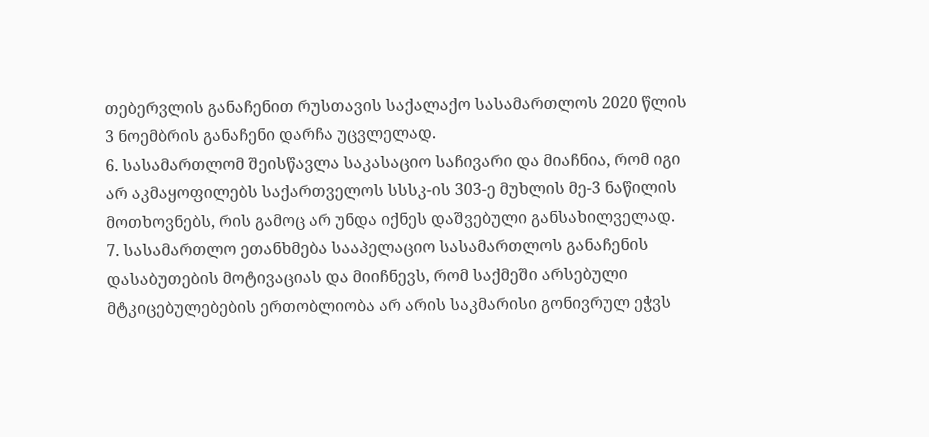თებერვლის განაჩენით რუსთავის საქალაქო სასამართლოს 2020 წლის 3 ნოემბრის განაჩენი დარჩა უცვლელად.
6. სასამართლომ შეისწავლა საკასაციო საჩივარი და მიაჩნია, რომ იგი არ აკმაყოფილებს საქართველოს სსსკ-ის 303-ე მუხლის მე-3 ნაწილის მოთხოვნებს, რის გამოც არ უნდა იქნეს დაშვებული განსახილველად.
7. სასამართლო ეთანხმება სააპელაციო სასამართლოს განაჩენის დასაბუთების მოტივაციას და მიიჩნევს, რომ საქმეში არსებული მტკიცებულებების ერთობლიობა არ არის საკმარისი გონივრულ ეჭვს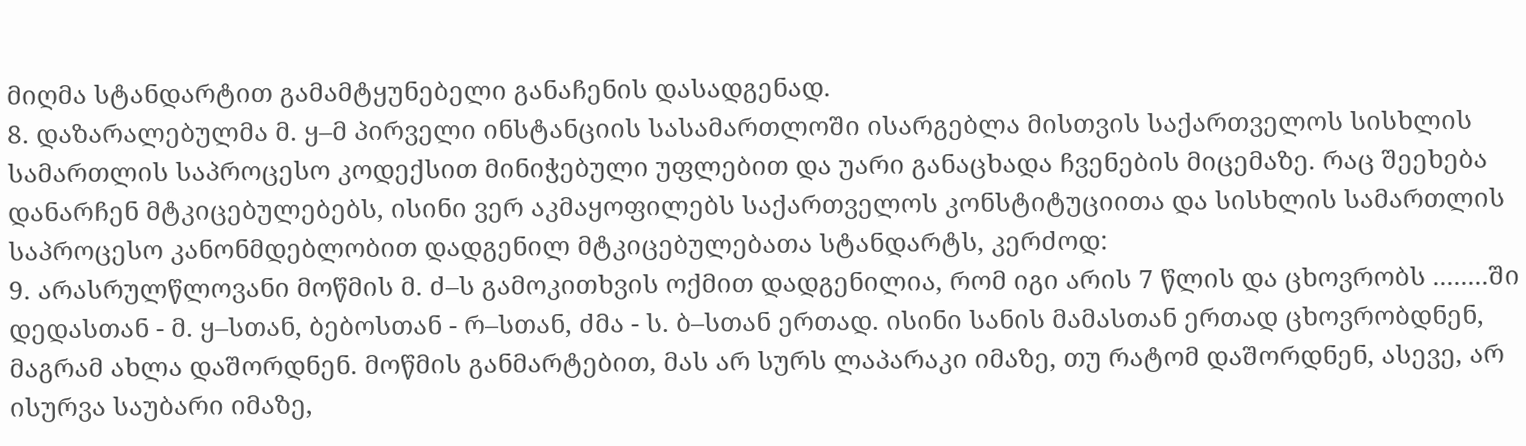მიღმა სტანდარტით გამამტყუნებელი განაჩენის დასადგენად.
8. დაზარალებულმა მ. ყ–მ პირველი ინსტანციის სასამართლოში ისარგებლა მისთვის საქართველოს სისხლის სამართლის საპროცესო კოდექსით მინიჭებული უფლებით და უარი განაცხადა ჩვენების მიცემაზე. რაც შეეხება დანარჩენ მტკიცებულებებს, ისინი ვერ აკმაყოფილებს საქართველოს კონსტიტუციითა და სისხლის სამართლის საპროცესო კანონმდებლობით დადგენილ მტკიცებულებათა სტანდარტს, კერძოდ:
9. არასრულწლოვანი მოწმის მ. ძ–ს გამოკითხვის ოქმით დადგენილია, რომ იგი არის 7 წლის და ცხოვრობს ........ში დედასთან - მ. ყ–სთან, ბებოსთან - რ–სთან, ძმა - ს. ბ–სთან ერთად. ისინი სანის მამასთან ერთად ცხოვრობდნენ, მაგრამ ახლა დაშორდნენ. მოწმის განმარტებით, მას არ სურს ლაპარაკი იმაზე, თუ რატომ დაშორდნენ, ასევე, არ ისურვა საუბარი იმაზე,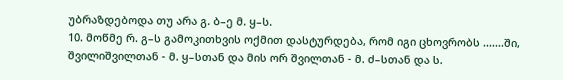უბრაზდებოდა თუ არა გ. ბ–ე მ. ყ–ს.
10. მოწმე რ. გ–ს გამოკითხვის ოქმით დასტურდება, რომ იგი ცხოვრობს .......ში, შვილიშვილთან - მ. ყ–სთან და მის ორ შვილთან - მ. ძ–სთან და ს.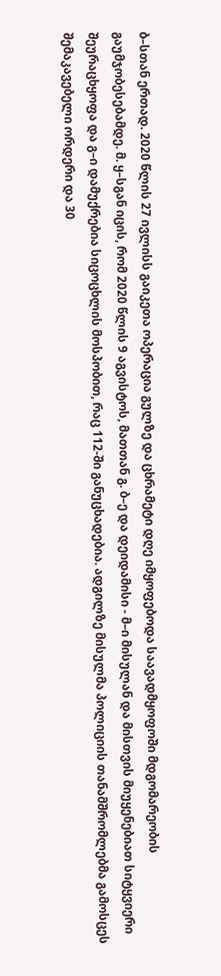ბ–სთან ერთად. 2020 წლის 27 ივლისს გაიკეთა ოპერაცია გულზე და ცხრამეტი დღე იმყოფებოდა საავადმყოფოში მდგომარეობის გაუმჯობესებამდე. მ. ყ–სგან იცის, რომ 2020 წლის 9 აგვისტოს, მათთან გ. ბ–ე და დეიდამისი - მ–ი მისულან და მისთვის მიუყენებიათ სიტყვიერი შეურაცხყოფა და გ–ი დამუქრებია სიცოცხლის მოსპობით, რაც 112-ში განუცხადებია. ადგილზე მისულმა პოლიციის თანამშრომლებმა გამოსცეს შემაკავებელი ორდერი და 30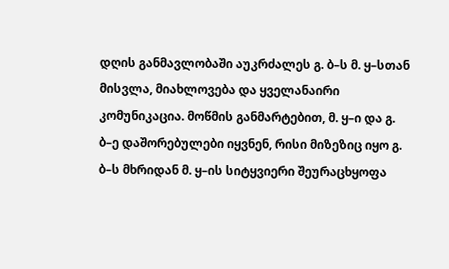დღის განმავლობაში აუკრძალეს გ. ბ–ს მ. ყ–სთან მისვლა, მიახლოვება და ყველანაირი კომუნიკაცია. მოწმის განმარტებით, მ. ყ–ი და გ. ბ–ე დაშორებულები იყვნენ, რისი მიზეზიც იყო გ. ბ–ს მხრიდან მ. ყ–ის სიტყვიერი შეურაცხყოფა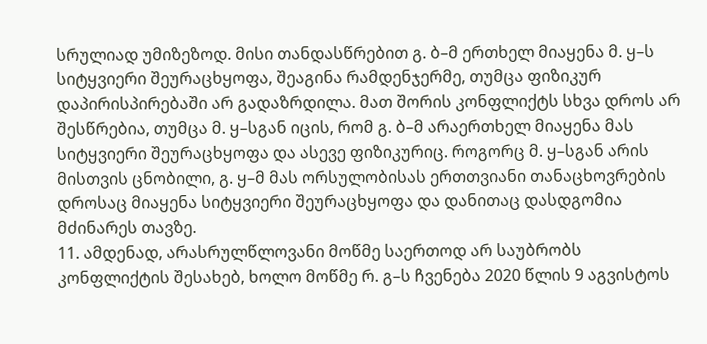სრულიად უმიზეზოდ. მისი თანდასწრებით გ. ბ–მ ერთხელ მიაყენა მ. ყ–ს სიტყვიერი შეურაცხყოფა, შეაგინა რამდენჯერმე, თუმცა ფიზიკურ დაპირისპირებაში არ გადაზრდილა. მათ შორის კონფლიქტს სხვა დროს არ შესწრებია, თუმცა მ. ყ–სგან იცის, რომ გ. ბ–მ არაერთხელ მიაყენა მას სიტყვიერი შეურაცხყოფა და ასევე ფიზიკურიც. როგორც მ. ყ–სგან არის მისთვის ცნობილი, გ. ყ–მ მას ორსულობისას ერთთვიანი თანაცხოვრების დროსაც მიაყენა სიტყვიერი შეურაცხყოფა და დანითაც დასდგომია მძინარეს თავზე.
11. ამდენად, არასრულწლოვანი მოწმე საერთოდ არ საუბრობს კონფლიქტის შესახებ, ხოლო მოწმე რ. გ–ს ჩვენება 2020 წლის 9 აგვისტოს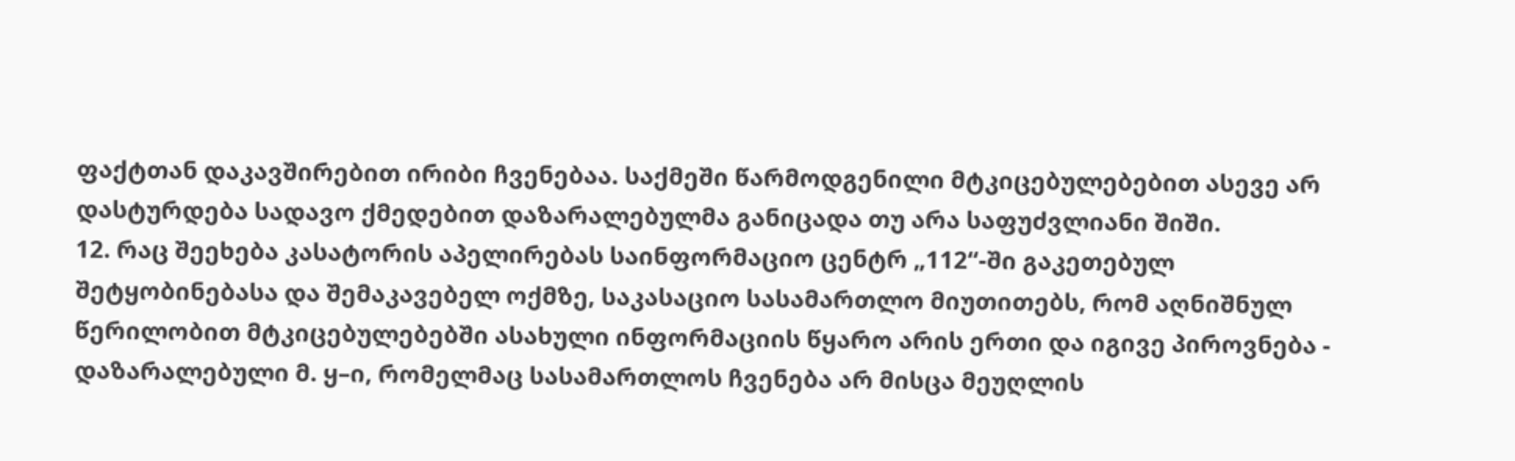ფაქტთან დაკავშირებით ირიბი ჩვენებაა. საქმეში წარმოდგენილი მტკიცებულებებით ასევე არ დასტურდება სადავო ქმედებით დაზარალებულმა განიცადა თუ არა საფუძვლიანი შიში.
12. რაც შეეხება კასატორის აპელირებას საინფორმაციო ცენტრ „112“-ში გაკეთებულ შეტყობინებასა და შემაკავებელ ოქმზე, საკასაციო სასამართლო მიუთითებს, რომ აღნიშნულ წერილობით მტკიცებულებებში ასახული ინფორმაციის წყარო არის ერთი და იგივე პიროვნება - დაზარალებული მ. ყ–ი, რომელმაც სასამართლოს ჩვენება არ მისცა მეუღლის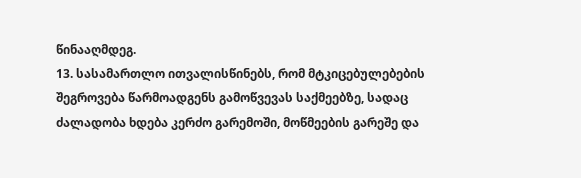წინააღმდეგ.
13. სასამართლო ითვალისწინებს, რომ მტკიცებულებების შეგროვება წარმოადგენს გამოწვევას საქმეებზე, სადაც ძალადობა ხდება კერძო გარემოში, მოწმეების გარეშე და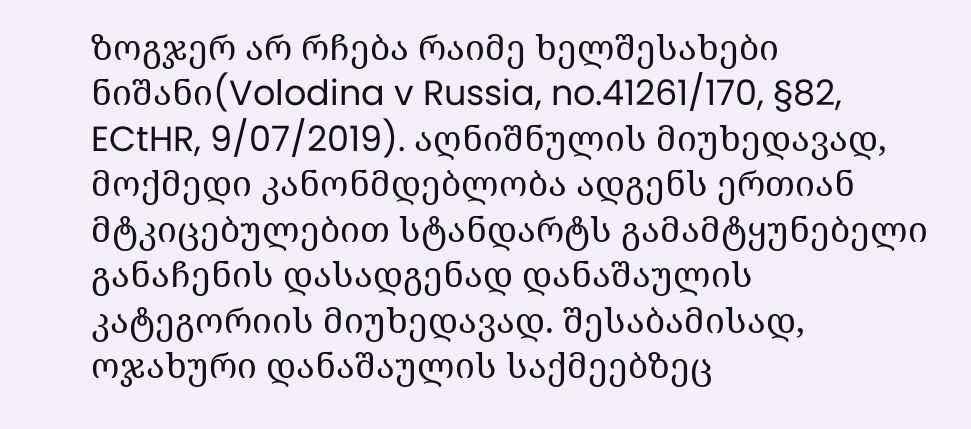ზოგჯერ არ რჩება რაიმე ხელშესახები ნიშანი(Volodina v Russia, no.41261/170, §82, ECtHR, 9/07/2019). აღნიშნულის მიუხედავად, მოქმედი კანონმდებლობა ადგენს ერთიან მტკიცებულებით სტანდარტს გამამტყუნებელი განაჩენის დასადგენად დანაშაულის კატეგორიის მიუხედავად. შესაბამისად, ოჯახური დანაშაულის საქმეებზეც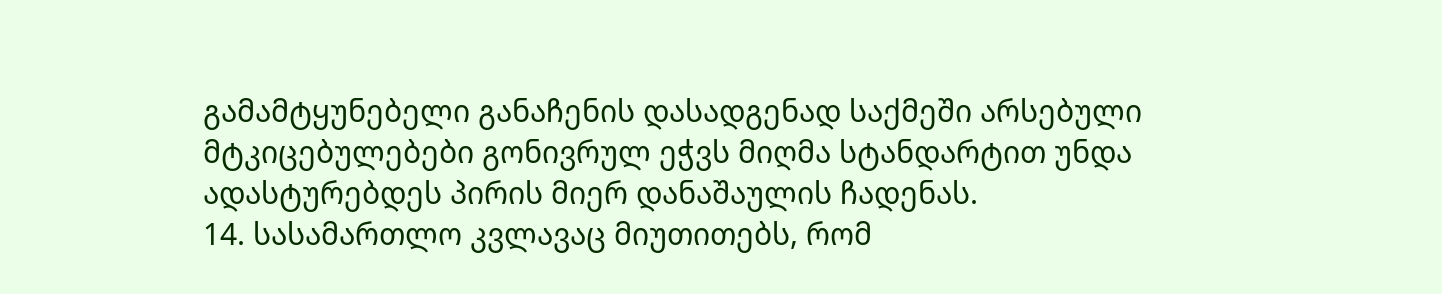გამამტყუნებელი განაჩენის დასადგენად საქმეში არსებული მტკიცებულებები გონივრულ ეჭვს მიღმა სტანდარტით უნდა ადასტურებდეს პირის მიერ დანაშაულის ჩადენას.
14. სასამართლო კვლავაც მიუთითებს, რომ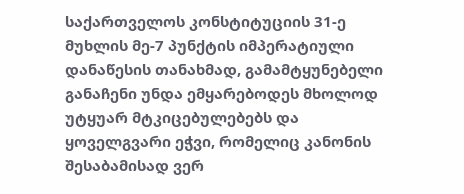საქართველოს კონსტიტუციის 31-ე მუხლის მე-7 პუნქტის იმპერატიული დანაწესის თანახმად, გამამტყუნებელი განაჩენი უნდა ემყარებოდეს მხოლოდ უტყუარ მტკიცებულებებს და ყოველგვარი ეჭვი, რომელიც კანონის შესაბამისად ვერ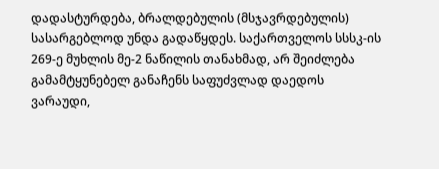დადასტურდება, ბრალდებულის (მსჯავრდებულის) სასარგებლოდ უნდა გადაწყდეს. საქართველოს სსსკ-ის 269-ე მუხლის მე-2 ნაწილის თანახმად, არ შეიძლება გამამტყუნებელ განაჩენს საფუძვლად დაედოს ვარაუდი,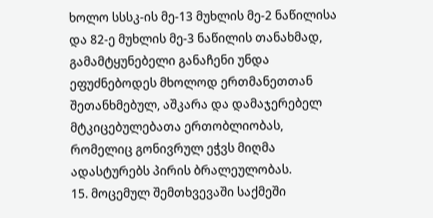ხოლო სსსკ-ის მე-13 მუხლის მე-2 ნაწილისა და 82-ე მუხლის მე-3 ნაწილის თანახმად, გამამტყუნებელი განაჩენი უნდა ეფუძნებოდეს მხოლოდ ერთმანეთთან შეთანხმებულ, აშკარა და დამაჯერებელ მტკიცებულებათა ერთობლიობას, რომელიც გონივრულ ეჭვს მიღმა ადასტურებს პირის ბრალეულობას.
15. მოცემულ შემთხვევაში საქმეში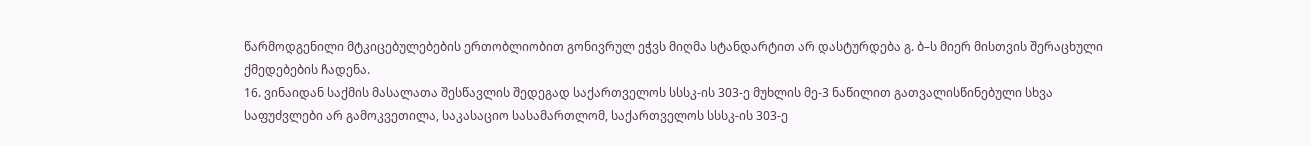წარმოდგენილი მტკიცებულებების ერთობლიობით გონივრულ ეჭვს მიღმა სტანდარტით არ დასტურდება გ. ბ–ს მიერ მისთვის შერაცხული ქმედებების ჩადენა.
16. ვინაიდან საქმის მასალათა შესწავლის შედეგად საქართველოს სსსკ-ის 303-ე მუხლის მე-3 ნაწილით გათვალისწინებული სხვა საფუძვლები არ გამოკვეთილა, საკასაციო სასამართლომ, საქართველოს სსსკ-ის 303-ე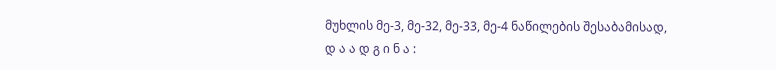მუხლის მე-3, მე-32, მე-33, მე-4 ნაწილების შესაბამისად,
დ ა ა დ გ ი ნ ა :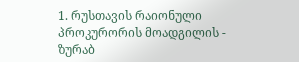1. რუსთავის რაიონული პროკურორის მოადგილის - ზურაბ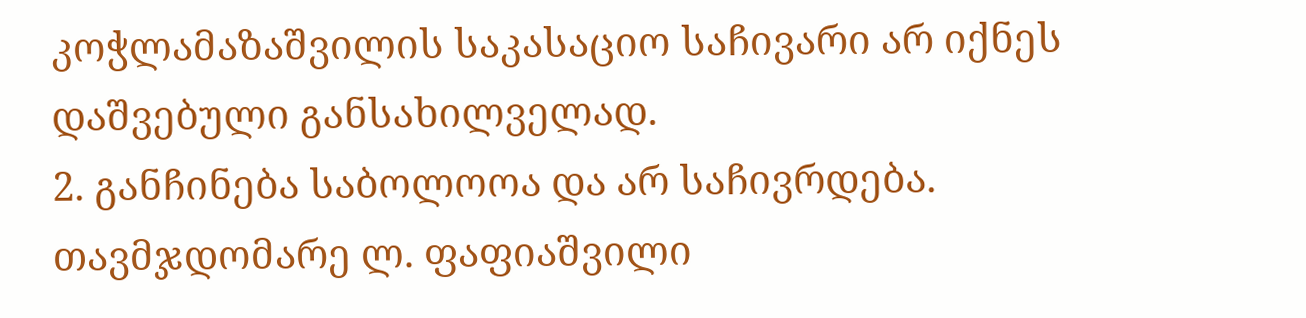კოჭლამაზაშვილის საკასაციო საჩივარი არ იქნეს დაშვებული განსახილველად.
2. განჩინება საბოლოოა და არ საჩივრდება.
თავმჯდომარე ლ. ფაფიაშვილი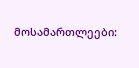მოსამართლეები: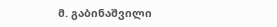მ. გაბინაშვილი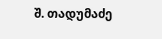შ. თადუმაძე